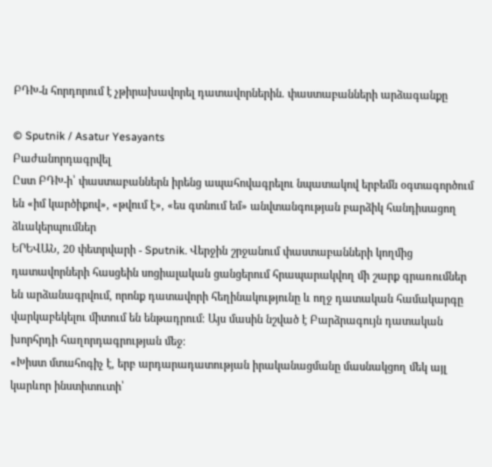ԲԴԽ-ն հորդորում է չթիրախավորել դատավորներին. փաստաբանների արձագանքը

© Sputnik / Asatur Yesayants
Բաժանորդագրվել
Ըստ ԲԴԽ-ի՝ փաստաբաններն իրենց ապահովագրելու նպատակով երբեմն օգտագործում են «իմ կարծիքով», «թվում է», «ես գտնում եմ» անվտանգության բարձիկ հանդիսացող ձևակերպումներ
ԵՐԵՎԱՆ, 20 փետրվարի - Sputnik. Վերջին շրջանում փաստաբանների կողմից դատավորների հասցեին սոցիալական ցանցերում հրապարակվող մի շարք գրառումներ են արձանագրվում, որոնք դատավորի հեղինակությունը և ողջ դատական համակարգը վարկաբեկելու միտում են ենթադրում։ Այս մասին նշված է Բարձրագույն դատական խորհրդի հաղորդագրության մեջ։
«Խիստ մտահոգիչ է, երբ արդարադատության իրականացմանը մասնակցող մեկ այլ կարևոր ինստիտուտի՝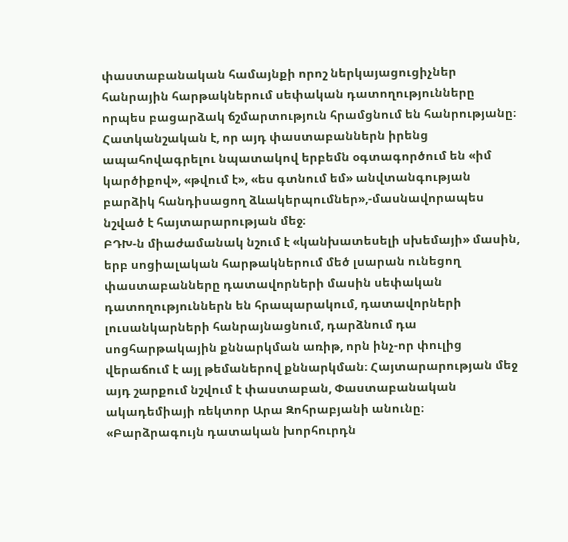փաստաբանական համայնքի որոշ ներկայացուցիչներ հանրային հարթակներում սեփական դատողությունները որպես բացարձակ ճշմարտություն հրամցնում են հանրությանը։ Հատկանշական է, որ այդ փաստաբաններն իրենց ապահովագրելու նպատակով երբեմն օգտագործում են «իմ կարծիքով», «թվում է», «ես գտնում եմ» անվտանգության բարձիկ հանդիսացող ձևակերպումներ»,-մասնավորապես նշված է հայտարարության մեջ։
ԲԴԽ-ն միաժամանակ նշում է «կանխատեսելի սխեմայի» մասին, երբ սոցիալական հարթակներում մեծ լսարան ունեցող փաստաբանները դատավորների մասին սեփական դատողություններն են հրապարակում, դատավորների լուսանկարների հանրայնացնում, դարձնում դա սոցհարթակային քննարկման առիթ, որն ինչ-որ փուլից վերաճում է այլ թեմաներով քննարկման։ Հայտարարության մեջ այդ շարքում նշվում է փաստաբան, Փաստաբանական ակադեմիայի ռեկտոր Արա Զոհրաբյանի անունը։
«Բարձրագույն դատական խորհուրդն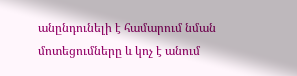անընդունելի է համարում նման մոտեցումները և կոչ է անում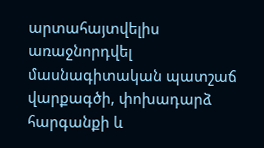արտահայտվելիս առաջնորդվել մասնագիտական պատշաճ վարքագծի, փոխադարձ հարգանքի և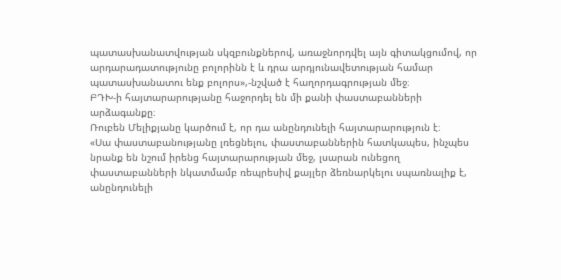պատասխանատվության սկզբունքներով, առաջնորդվել այն գիտակցումով, որ արդարադատությունը բոլորինն է և դրա արդյունավետության համար պատասխանատու ենք բոլորս»,-նշված է հաղորդագրության մեջ։
ԲԴԽ-ի հայտարարությանը հաջորդել են մի քանի փաստաբանների արձագանքը։
Ռուբեն Մելիքյանը կարծում է, որ դա անընդունելի հայտարարություն է։
«Սա փաստաբանությանը լռեցնելու, փաստաբաններին հատկապես, ինչպես նրանք են նշում իրենց հայտարարության մեջ, լսարան ունեցող փաստաբանների նկատմամբ ռեպրեսիվ քայլեր ձեռնարկելու սպառնալիք է, անընդունելի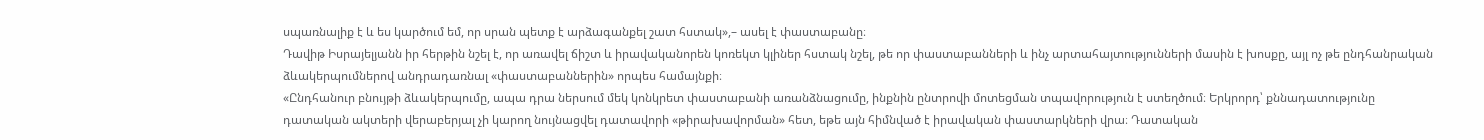սպառնալիք է և ես կարծում եմ, որ սրան պետք է արձագանքել շատ հստակ»,– ասել է փաստաբանը։
Դավիթ Իսրայելյանն իր հերթին նշել է, որ առավել ճիշտ և իրավականորեն կոռեկտ կլիներ հստակ նշել, թե որ փաստաբանների և ինչ արտահայտությունների մասին է խոսքը, այլ ոչ թե ընդհանրական ձևակերպումներով անդրադառնալ «փաստաբաններին» որպես համայնքի։
«Ընդհանուր բնույթի ձևակերպումը, ապա դրա ներսում մեկ կոնկրետ փաստաբանի առանձնացումը, ինքնին ընտրովի մոտեցման տպավորություն է ստեղծում։ Երկրորդ՝ քննադատությունը դատական ակտերի վերաբերյալ չի կարող նույնացվել դատավորի «թիրախավորման» հետ, եթե այն հիմնված է իրավական փաստարկների վրա։ Դատական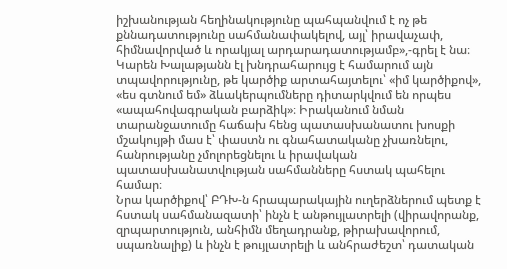իշխանության հեղինակությունը պահպանվում է ոչ թե քննադատությունը սահմանափակելով, այլ՝ իրավաչափ, հիմնավորված և որակյալ արդարադատությամբ»,-գրել է նա։
Կարեն Խալաթյանն էլ խնդրահարույց է համարում այն տպավորությունը, թե կարծիք արտահայտելու՝ «իմ կարծիքով», «ես գտնում եմ» ձևակերպումները դիտարկվում են որպես «ապահովագրական բարձիկ»։ Իրականում նման տարանջատումը հաճախ հենց պատասխանատու խոսքի մշակույթի մաս է՝ փաստն ու գնահատականը չխառնելու, հանրությանը չմոլորեցնելու և իրավական պատասխանատվության սահմանները հստակ պահելու համար։
Նրա կարծիքով՝ ԲԴԽ-ն հրապարակային ուղերձներում պետք է հստակ սահմանազատի՝ ինչն է անթույլատրելի (վիրավորանք, զրպարտություն, անհիմն մեղադրանք, թիրախավորում, սպառնալիք) և ինչն է թույլատրելի և անհրաժեշտ՝ դատական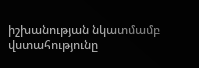իշխանության նկատմամբ վստահությունը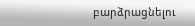բարձրացնելու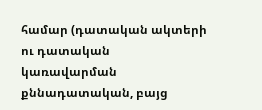համար (դատական ակտերի ու դատական կառավարման քննադատական, բայց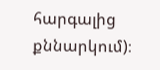հարգալից քննարկում)։